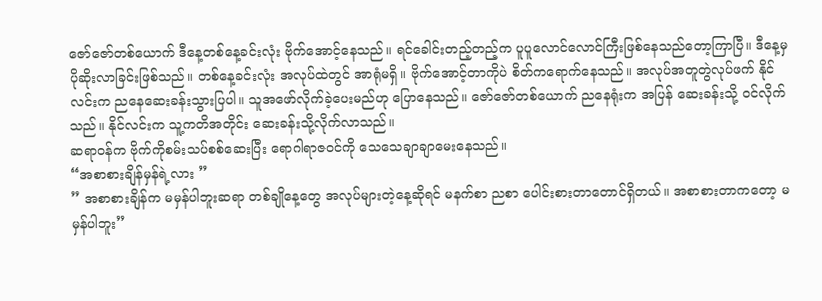ဇော်ဇော်တစ်ယောက် ဒီနေ့တစ်နေ့ခင်းလုံး ဗိုက်အောင့်နေသည်။ ရင်ခေါင်းတည့်တည့်က ပူပူလောင်လောင်ကြီးဖြစ်နေသည်တော့ကြာပြီ။ ဒီနေ့မှ ပိုဆိုးလာခြင်းဖြစ်သည်။ တစ်နေ့ခင်းလုံး အလုပ်ထဲတွင် အာရုံမရှိ။ ဗိုက်အောင့်တာကိုပဲ စိတ်ကရောက်နေသည်။ အလုပ်အတူတွဲလုပ်ဖက် နိုင်လင်းက ညနေဆေးခန်းသွားပြပါ။ သူအဖော်လိုက်ခဲ့ပေးမည်ဟု ပြောနေသည်။ ဇော်ဇော်တစ်ယောက် ညနေရုံးက အပြန် ဆေးခန်းသို့ ဝင်လိုက်သည်။ နိုင်လင်းက သူ့ကတိအတိုင်း ဆေးခန်းသို့လိုက်လာသည်။
ဆရာဝန်က ဗိုက်ကိုစမ်းသပ်စစ်ဆေးပြီး ရောဂါရာဇဝင်ကို သေသေချာချာမေးနေသည်။
“အစာစားချိန်မှန်ရဲ့လား ”
” အစာစားချိန်က မမှန်ပါဘူးဆရာ တစ်ချိုနေ့တွေ အလုပ်များတဲ့နေ့ဆိုရင် မနက်စာ ညစာ ပေါင်းစားတာတောင်ရှိတယ်။ အစာစားတာကတော့ မမှန်ပါဘူး”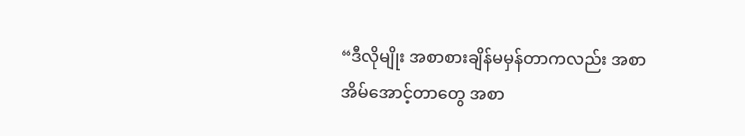“ဒီလိုမျိုး အစာစားချိန်မမှန်တာကလည်း အစာအိမ်အောင့်တာတွေ အစာ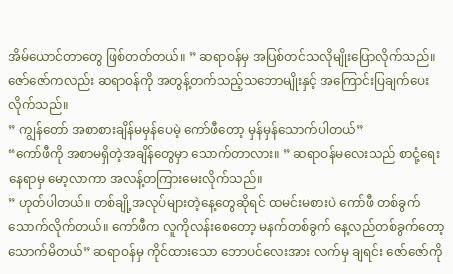အိမ်ယောင်တာတွေ ဖြစ်တတ်တယ်။ ” ဆရာဝန်မှ အပြစ်တင်သလိုမျိုးပြောလိုက်သည်။ ဇော်ဇော်ကလည်း ဆရာဝန်ကို အတွန့်တက်သည့်သဘောမျိုးနှင့် အကြောင်းပြချက်ပေးလိုက်သည်။
” ကျွန်တော် အစာစားချိန်မမှန်ပေမဲ့ ကော်ဖီတော့ မှန်မှန်သောက်ပါတယ်”
“ကော်ဖီကို အစာမရှိတဲ့အချိန်တွေမှာ သောက်တာလား။ ” ဆရာဝန်မလေးသည် စာငုံ့ရေးနေရာမှ မော့လာကာ အလန့်တကြားမေးလိုက်သည်။
” ဟုတ်ပါတယ်။ တစ်ချို့အလုပ်များတဲ့နေ့တွေဆိုရင် ထမင်းမစားပဲ ကော်ဖီ တစ်ခွက်သောက်လိုက်တယ်။ ကော်ဖီက လူကိုလန်းစေတော့ မနက်တစ်ခွက် နေ့လည်တစ်ခွက်တော့ သောက်မိတယ်” ဆရာဝန်မှ ကိုင်ထားသော ဘောပင်လေးအား လက်မှ ချရင်း ဇော်ဇော်ကို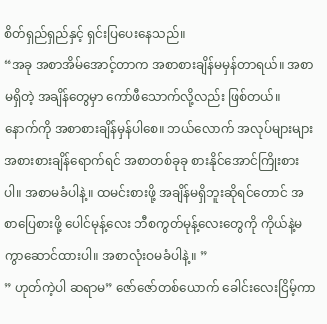စိတ်ရှည်ရှည်နှင့် ရှင်းပြပေးနေသည်။
“အခု အစာအိမ်အောင့်တာက အစာစားချိန်မမှန်တာရယ်။ အစာမရှိတဲ့ အချိန်တွေမှာ ကော်ဖီသောက်လို့လည်း ဖြစ်တယ်။ နောက်ကို အစာစားချိန်မှန်ပါစေ။ ဘယ်လောက် အလုပ်များများ အစားစားချိန်ရောက်ရင် အစာတစ်ခုခု စားနိုင်အောင်ကြိုးစားပါ။ အစာမခံပါနဲ့။ ထမင်းစားဖို့ အချိန်မရှိဘူးဆိုရင်တောင် အစာပြေစားဖို့ ပေါင်မုန့်လေး ဘီစကွတ်မုန့်လေးတွေကို ကိုယ်နဲ့မကွာဆောင်ထားပါ။ အစာလုံးဝမခံပါနဲ့။ ”
” ဟုတ်ကဲ့ပါ ဆရာမ” ဇော်ဇော်တစ်ယောက် ခေါင်းလေးငြိမ့်ကာ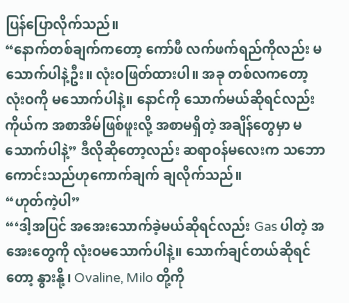ပြန်ပြောလိုက်သည်။
“နောက်တစ်ချက်ကတော့ ကော်ဖီ လက်ဖက်ရည်ကိုလည်း မသောက်ပါနဲ့ဦး။ လုံးဝဖြတ်ထားပါ။ အခု တစ်လကတော့ လုံးဝကို မသောက်ပါနဲ့။ နောင်ကို သောက်မယ်ဆိုရင်လည်း ကိုယ်က အစာအိမ်ဖြစ်ဖူးလို့ အစာမရှိတဲ့ အချိန်တွေမှာ မသောက်ပါနဲ့” ဒီလိုဆိုတော့လည်း ဆရာဝန်မလေးက သဘောကောင်းသည်ဟုကောက်ချက် ချလိုက်သည်။
“ဟုတ်ကဲ့ပါ”
“‘ဒါ့အပြင် အအေးသောက်ခဲ့မယ်ဆိုရင်လည်း Gas ပါတဲ့ အအေးတွေကို လုံးဝမသောက်ပါနဲ့။ သောက်ချင်တယ်ဆိုရင်တော့ နွားနို့၊ Ovaline, Milo တို့ကို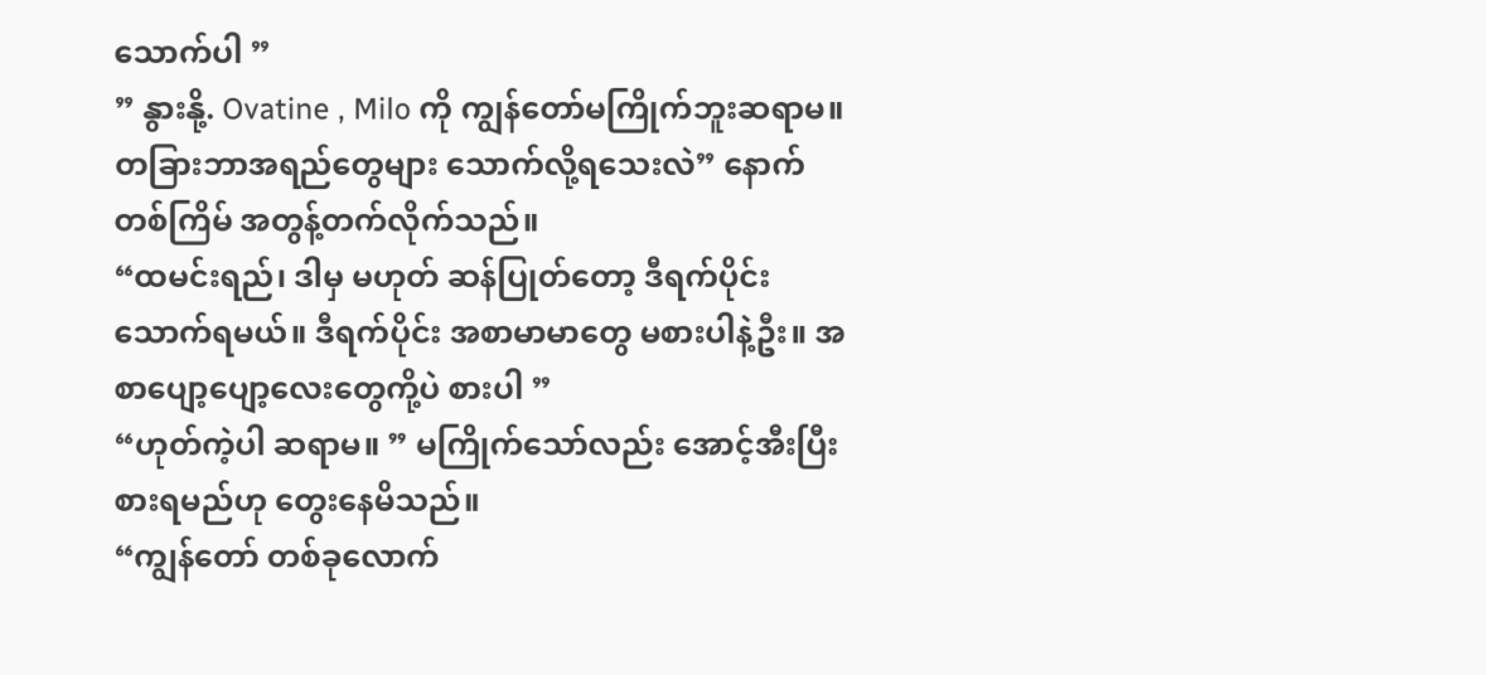သောက်ပါ ”
” နွားနို့. Ovatine , Milo ကို ကျွန်တော်မကြိုက်ဘူးဆရာမ။ တခြားဘာအရည်တွေများ သောက်လို့ရသေးလဲ” နောက်တစ်ကြိမ် အတွန့်တက်လိုက်သည်။
“ထမင်းရည်၊ ဒါမှ မဟုတ် ဆန်ပြုတ်တော့ ဒီရက်ပိုင်းသောက်ရမယ်။ ဒီရက်ပိုင်း အစာမာမာတွေ မစားပါနဲ့ဦး။ အစာပျော့ပျော့လေးတွေကို့ပဲ စားပါ ”
“ဟုတ်ကဲ့ပါ ဆရာမ။ ” မကြိုက်သော်လည်း အောင့်အီးပြီး စားရမည်ဟု တွေးနေမိသည်။
“ကျွန်တော် တစ်ခုလောက်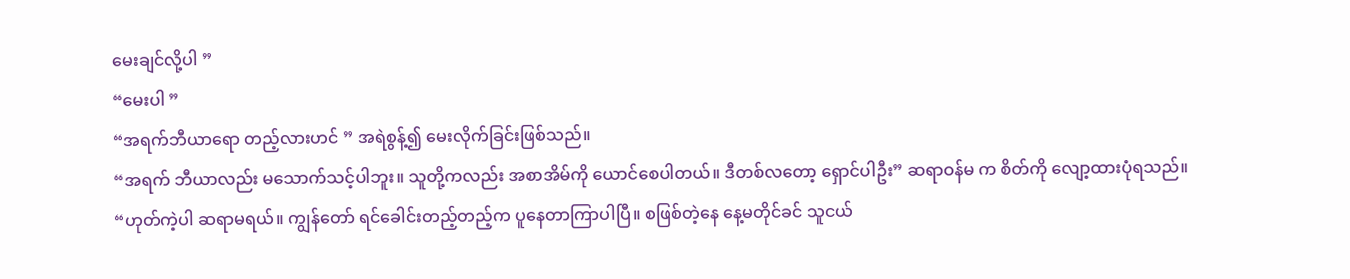မေးချင်လို့ပါ ”
“မေးပါ ”
“အရက်ဘီယာရော တည့်လားဟင် ” အရဲစွန့်၍ မေးလိုက်ခြင်းဖြစ်သည်။
“အရက် ဘီယာလည်း မသောက်သင့်ပါဘူး။ သူတို့ကလည်း အစာအိမ်ကို ယောင်စေပါတယ်။ ဒီတစ်လတော့ ရှောင်ပါဦး” ဆရာဝန်မ က စိတ်ကို လျော့ထားပုံရသည်။
“ဟုတ်ကဲ့ပါ ဆရာမရယ်။ ကျွန်တော် ရင်ခေါင်းတည့်တည့်က ပူနေတာကြာပါပြီ။ စဖြစ်တဲ့နေ နေ့မတိုင်ခင် သူငယ်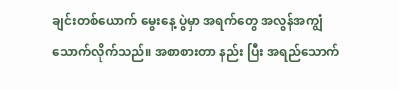ချင်းတစ်ယောက် မွေးနေ့ ပွဲမှာ အရက်တွေ အလွန်အကျွံ သောက်လိုက်သည်။ အစာစားတာ နည်း ပြီး အရည်သောက်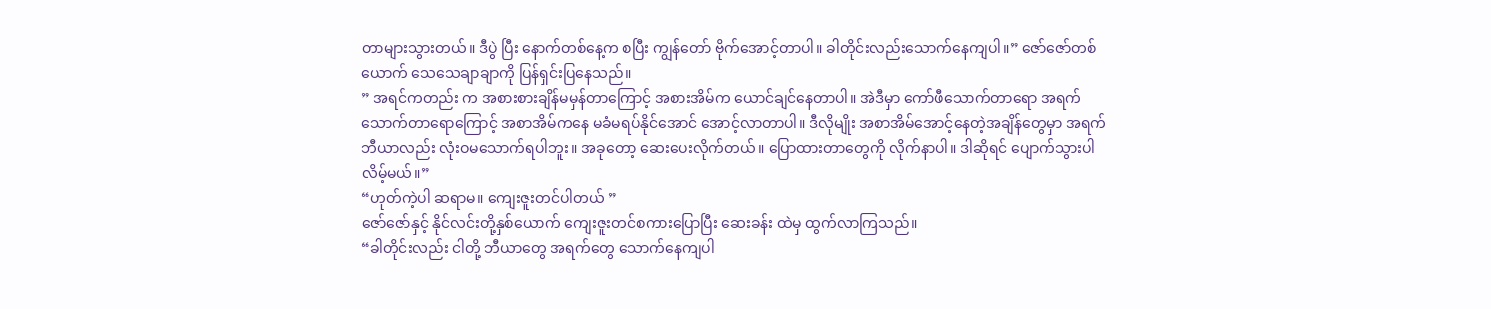တာများသွားတယ်။ ဒီပွဲ ပြီး နောက်တစ်နေ့က စပြီး ကျွန်တော် ဗိုက်အောင့်တာပါ။ ခါတိုင်းလည်းသောက်နေကျပါ။” ဇော်ဇော်တစ်ယောက် သေသေချာချာကို ပြန်ရှင်းပြနေသည်။
” အရင်ကတည်း က အစားစားချိန်မမှန်တာကြောင့် အစားအိမ်က ယောင်ချင်နေတာပါ။ အဲဒီမှာ ကော်ဖီသောက်တာရော အရက်သောက်တာရောကြောင့် အစာအိမ်ကနေ မခံမရပ်နိုင်အောင် အောင့်လာတာပါ။ ဒီလိုမျိုး အစာအိမ်အောင့်နေတဲ့အချိန်တွေမှာ အရက်ဘီယာလည်း လုံးဝမသောက်ရပါဘူး။ အခုတော့ ဆေးပေးလိုက်တယ်။ ပြောထားတာတွေကို လိုက်နာပါ။ ဒါဆိုရင် ပျောက်သွားပါလိမ့်မယ်။”
“ဟုတ်ကဲ့ပါ ဆရာမ။ ကျေးဇူးတင်ပါတယ် ”
ဇော်ဇော်နှင့် နိုင်လင်းတို့နှစ်ယောက် ကျေးဇူးတင်စကားပြောပြီး ဆေးခန်း ထဲမှ ထွက်လာကြသည်။
“ခါတိုင်းလည်း ငါတို့ ဘီယာတွေ အရက်တွေ သောက်နေကျပါ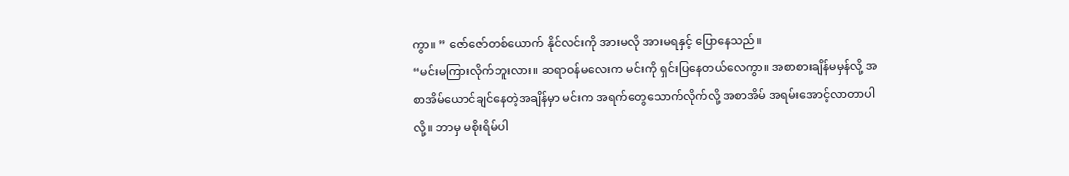ကွာ။ ” ဇော်ဇော်တစ်ယောက် နိုင်လင်းကို အားမလို အားမရနှင့် ပြောနေသည်။
“မင်းမကြားလိုက်ဘူးလား။ ဆရာဝန်မလေးက မင်းကို ရှင်းပြနေတယ်လေကွာ။ အစာစားချိန်မမှန်လို့ အစာအိမ်ယောင်ချင်နေတဲ့အချိန်မှာ မင်းက အရက်တွေသောက်လိုက်လို့ အစာအိမ် အရမ်းအောင့်လာတာပါလို့။ ဘာမှ မစိုးရိမ်ပါ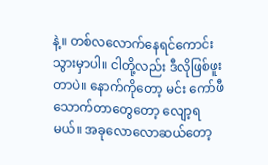နဲ့။ တစ်လလောက်နေရင်ကောင်းသွားမှာပါ။ ငါတို့လည်း ဒီလိုဖြစ်ဖူးတာပဲ။ နောက်ကိုတော့ မင်း ကော်ဖီသောက်တာတွေတော့ လျော့ရမယ်။ အခုလောလောဆယ်တော့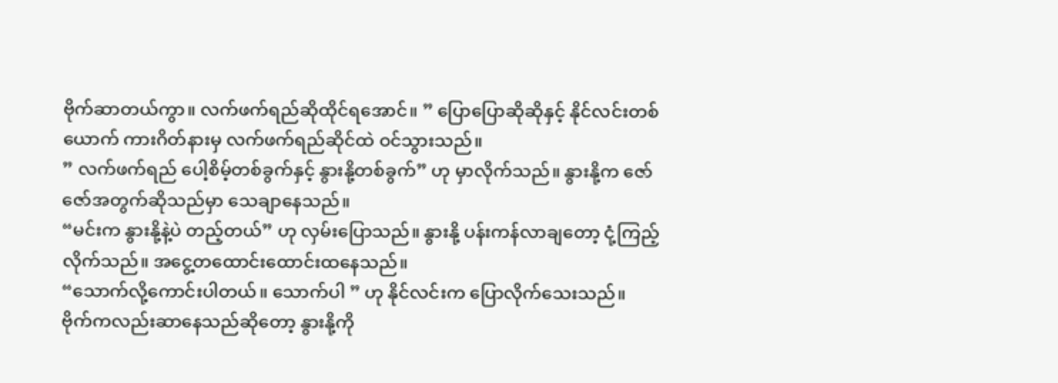ဗိုက်ဆာတယ်ကွာ။ လက်ဖက်ရည်ဆိုထိုင်ရအောင်။ ” ပြောပြောဆိုဆိုနှင့် နိုင်လင်းတစ်ယောက် ကားဂိတ်နားမှ လက်ဖက်ရည်ဆိုင်ထဲ ဝင်သွားသည်။
” လက်ဖက်ရည် ပေါ့စိမ့်တစ်ခွက်နှင့် နွားနို့တစ်ခွက်” ဟု မှာလိုက်သည်။ နွားနို့က ဇော်ဇော်အတွက်ဆိုသည်မှာ သေချာနေသည်။
“မင်းက နွားနို့နဲ့ပဲ တည့်တယ်” ဟု လှမ်းပြောသည်။ နွားနို့ ပန်းကန်လာချတော့ ငုံ့ကြည့်လိုက်သည်။ အငွေ့တထောင်းထောင်းထနေသည်။
“သောက်လို့ကောင်းပါတယ်။ သောက်ပါ ” ဟု နိုင်လင်းက ပြောလိုက်သေးသည်။
ဗိုက်ကလည်းဆာနေသည်ဆိုတော့ နွားနို့ကို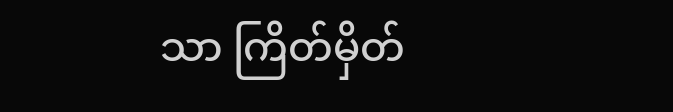သာ ကြိတ်မှိတ်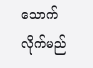သောက်လိုက်မည်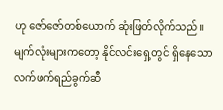ဟု ဇော်ဇော်တစ်ယောက် ဆုံးဖြတ်လိုက်သည်။ မျက်လုံးများကတော့ နိုင်လင်းရှေ့တွင် ရှိနေသော လက်ဖက်ရည်ခွက်ဆီ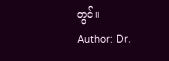တွင်။
Author: Dr.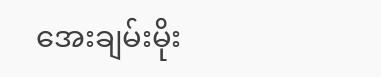အေးချမ်းမိုး